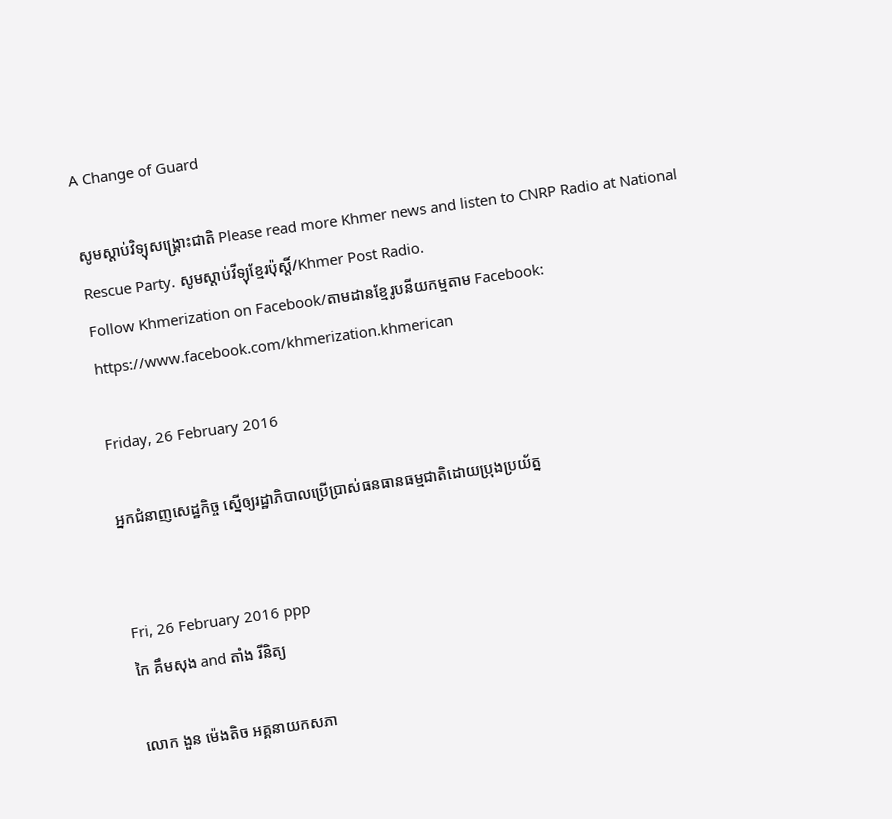A Change of Guard

សូមស្តាប់វិទ្យុសង្គ្រោះជាតិ Please read more Khmer news and listen to CNRP Radio at National Rescue Party. សូមស្តាប់វីទ្យុខ្មែរប៉ុស្តិ៍/Khmer Post Radio.
Follow Khmerization on Facebook/តាមដានខ្មែរូបនីយកម្មតាម Facebook: https://www.facebook.com/khmerization.khmerican

Friday, 26 February 2016

អ្នកជំនាញសេដ្ឋកិច្ច ស្នើឲ្យរដ្ឋាភិបាលប្រើប្រាស់ធនធានធម្មជាតិដោយប្រុងប្រយ័ត្ន


Fri, 26 February 2016 ppp
កៃ គឹមសុង and តាំង រីនិត្យ

លោក ងួន ម៉េងតិច អគ្គនាយកសភា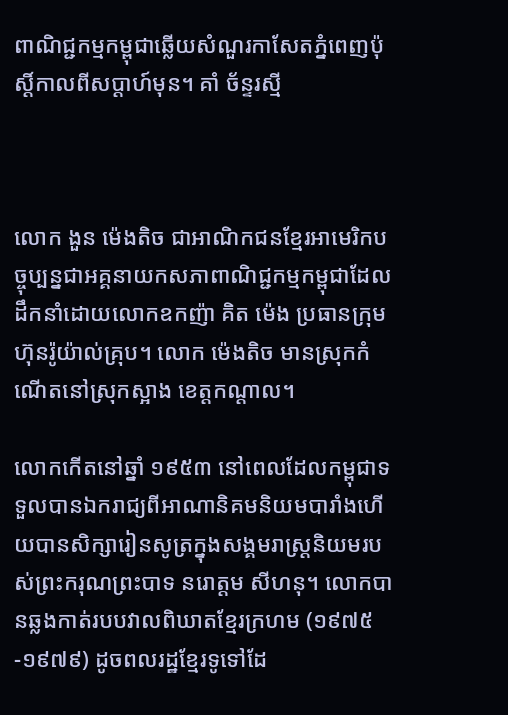ពាណិជ្ជកម្មកម្ពុជាឆ្លើយសំណួរកាសែតភ្នំពេញប៉ុស្ដិ៍កាលពីសប្ដាហ៍មុន។ គាំ ច័ន្ទរស្មី



លោក ងួន ម៉េងតិច ជាអាណិកជនខ្មែរអាមេរិកបច្ចុប្បន្នជាអគ្គនាយកសភាពាណិជ្ជកម្មកម្ពុជាដែលដឹកនាំដោយលោកឧកញ៉ា គិត ម៉េង ប្រធានក្រុមហ៊ុនរ៉ូយ៉ាល់គ្រុប។ លោក ម៉េងតិច មានស្រុកកំណើតនៅស្រុកស្អាង ខេត្តកណ្តាល។

លោកកើតនៅឆ្នាំ ១៩៥៣ នៅពេលដែលកម្ពុជាទទួលបានឯករាជ្យពីអាណានិគមនិយមបារាំងហើយបានសិក្សារៀនសូត្រក្នុងសង្គមរាស្ដ្រនិយមរបស់ព្រះករុណព្រះបាទ នរោត្តម សីហនុ។ លោកបានឆ្លងកាត់របបវាលពិឃាតខ្មែរក្រហម (១៩៧៥-១៩៧៩) ដូចពលរដ្ឋខ្មែរទូទៅដែ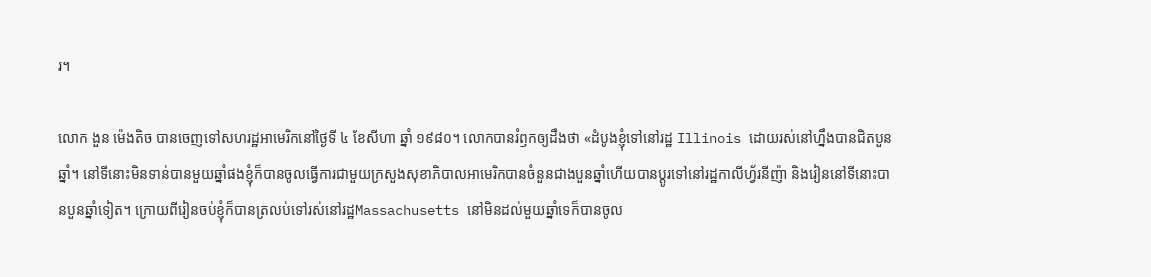រ។

លោក ងួន ម៉េងតិច បានចេញទៅសហរដ្ឋអាមេរិកនៅថ្ងៃទី ៤ ខែសីហា ឆ្នាំ ១៩៨០។ លោកបានរំឭកឲ្យដឹងថា «ដំបូងខ្ញុំទៅនៅរដ្ឋ Illinois ដោយរស់នៅហ្នឹងបានជិតបួនឆ្នាំ។ នៅទីនោះមិនទាន់បានមួយឆ្នាំផងខ្ញុំក៏បានចូលធ្វើការជាមួយក្រសួងសុខាភិបាលអាមេរិកបានចំនួនជាងបួនឆ្នាំហើយបានប្ដូរទៅនៅរដ្ឋកាលីហ្វ័រនីញ៉ា និងរៀននៅទីនោះបានបួនឆ្នាំទៀត។ ក្រោយពីរៀនចប់ខ្ញុំក៏បានត្រលប់ទៅរស់នៅរដ្ឋMassachusetts នៅមិនដល់មួយឆ្នាំទេក៏បានចូល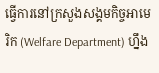ធ្វើការនៅក្រសួងសង្គមកិច្ចអាមេរិក (Welfare Department) ហ្នឹង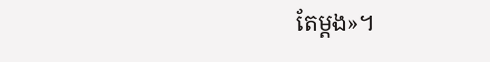តែម្តង»។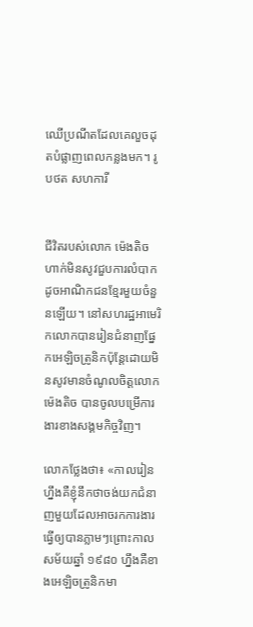ឈើប្រណីតដែលគេលួចដុតបំផ្លាញពេលកន្លងមក។ រូបថត សហការី


ជីវិតរបស់លោក ម៉េងតិច ហាក់មិនសូវជួបការលំបាកដូចអាណិកជនខ្មែរមួយចំនួនឡើយ។ នៅសហរដ្ឋអាមេរិកលោកបានរៀនជំនាញផ្នែកអេឡិចត្រូនិកប៉ុន្ដែដោយមិនសូវមានចំណូលចិត្តលោក ម៉េងតិច បានចូលបម្រើការងារខាងសង្គមកិច្ចវិញ។

លោកថ្លែងថា៖ «កាលរៀនហ្នឹងគឺខ្ញុំនឹកថាចង់យកជំនាញមួយដែលអាចរកការងារធ្វើឲ្យបានភ្លាមៗព្រោះកាលសម័យឆ្នាំ ១៩៨០ ហ្នឹងគឺខាងអេឡិចត្រូនិកមា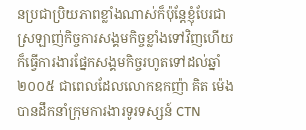នប្រជាប្រិយភាពខ្លាំងណាស់ក៏ប៉ុន្ដែខ្ញុំបែរជាស្រឡាញ់កិច្ចការសង្គមកិច្ចខ្លាំងទៅវិញហើយក៏ធ្វើការងារផ្នែកសង្គមកិច្ចរហូតទៅដល់ឆ្នាំ ២០០៥ ជាពេលដែលលោកឧកញ៉ា គិត ម៉េង បានដឹកនាំក្រុមការងារទូរទស្សន៍ CTN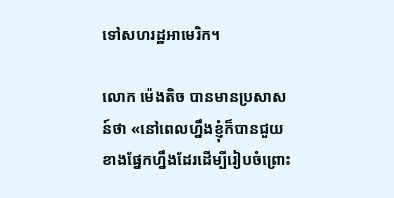ទៅសហរដ្ឋអាមេរិក។

លោក ម៉េងតិច បានមានប្រសាសន៍ថា «នៅពេលហ្នឹងខ្ញុំក៏បានជួយខាងផ្នែកហ្នឹងដែរដើម្បីរៀបចំព្រោះ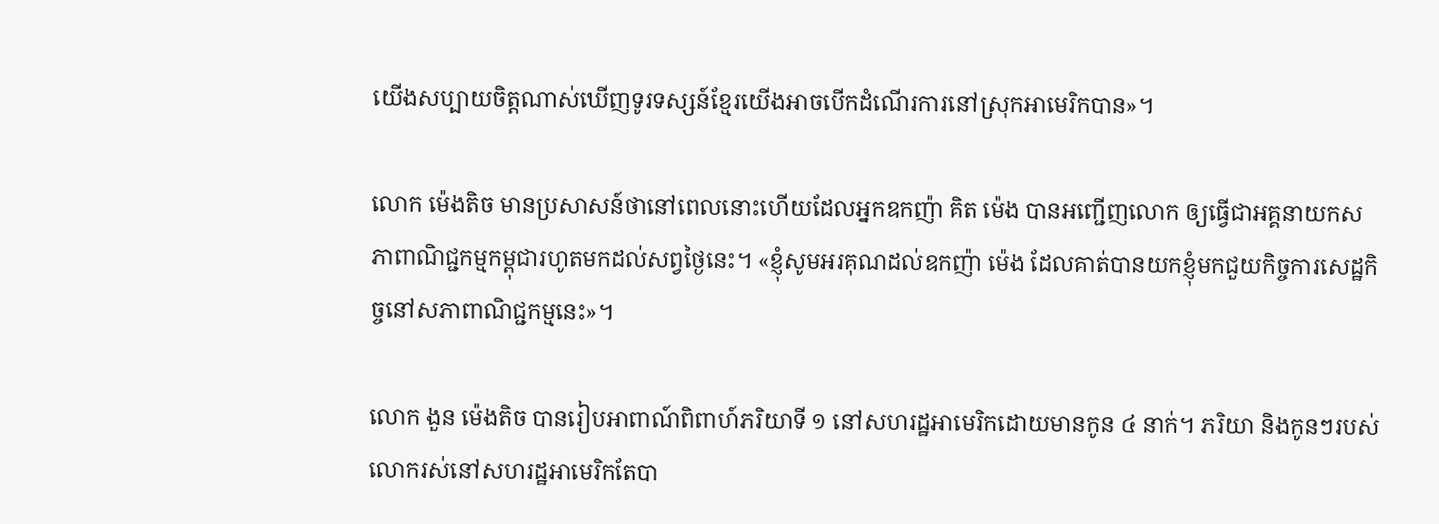យើងសប្បាយចិត្តណាស់ឃើញទូរទស្សន៍ខ្មែរយើងអាចបើកដំណើរការនៅស្រុកអាមេរិកបាន»។

លោក ម៉េងតិច មានប្រសាសន៍ថានៅពេលនោះហើយដែលអ្នកឧកញ៉ា គិត ម៉េង បានអញ្ជើញលោក ឲ្យធ្វើជាអគ្គនាយកសភាពាណិជ្ជកម្មកម្ពុជារហូតមកដល់សព្វថ្ងៃនេះ។ «ខ្ញុំសូមអរគុណដល់ឧកញ៉ា ម៉េង ដែលគាត់បានយកខ្ញុំមកជួយកិច្ចការសេដ្ឋកិច្ចនៅសភាពាណិជ្ជកម្មនេះ»។

លោក ងួន ម៉េងតិច បានរៀបអាពាណ៍ពិពាហ៍ភរិយាទី ១ នៅសហរដ្ឋអាមេរិកដោយមានកូន ៤ នាក់។ ភរិយា និងកូនៗរបស់លោករស់នៅសហរដ្ឋអាមេរិកតែបា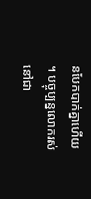នបែកបាក់គ្នាហើយ។ បច្ចុប្បន្នលោករស់នៅជា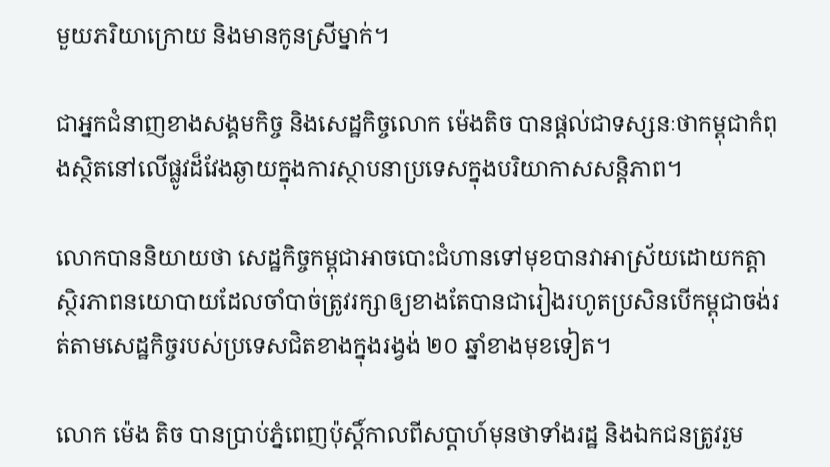មួយភរិយាក្រោយ និងមានកូនស្រីម្នាក់។

ជាអ្នកជំនាញខាងសង្គមកិច្ច និងសេដ្ឋកិច្ចលោក ម៉េងតិច បានផ្ដល់ជាទស្សនៈថាកម្ពុជាកំពុងស្ថិតនៅលើផ្លូវដ៏វែងឆ្ងាយក្នុងការស្ថាបនាប្រទេសក្នុងបរិយាកាសសន្ដិភាព។

លោកបាននិយាយថា សេដ្ឋកិច្ចកម្ពុជាអាចបោះជំហានទៅមុខបានវាអាស្រ័យដោយកត្តាស្ថិរភាពនយោបាយដែលចាំបាច់ត្រូវរក្សាឲ្យខាងតែបានជារៀងរហូតប្រសិនបើកម្ពុជាចង់រត់តាមសេដ្ឋកិច្ចរបស់ប្រទេសជិតខាងក្នុងរង្វង់ ២០ ឆ្នាំខាងមុខទៀត។

លោក ម៉េង តិច បានប្រាប់ភ្នំពេញប៉ុស្ដិ៍កាលពីសប្ដាហ៍មុនថាទាំងរដ្ឋ និងឯកជនត្រូវរួម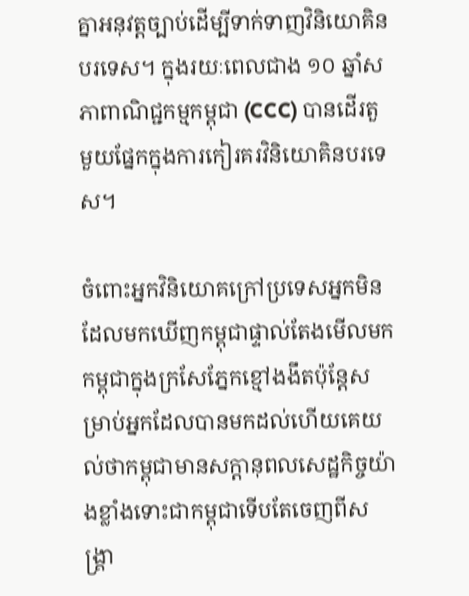គ្នាអនុវត្តច្បាប់ដើម្បីទាក់ទាញវិនិយោគិនបរទេស។ ក្នុងរយៈពេលជាង ១០ ឆ្នាំសភាពាណិជ្ជកម្មកម្ពុជា (CCC) បានដើរតួមួយផ្នែកក្នុងការកៀរគរវិនិយោគិនបរទេស។

ចំពោះអ្នកវិនិយោគក្រៅប្រទេសអ្នកមិនដែលមកឃើញកម្ពុជាផ្ទាល់តែងមើលមកកម្ពុជាក្នុងក្រសែភ្នែកខ្មៅងងឹតប៉ុន្តែសម្រាប់អ្នកដែលបានមកដល់ហើយគេយល់ថាកម្ពុជាមានសក្ដានុពលសេដ្ឋកិច្ចយ៉ាងខ្លាំងទោះជាកម្ពុជាទើបតែចេញពីសង្គ្រា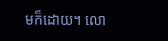មក៏ដោយ។ លោ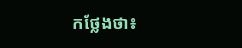កថ្លែងថា៖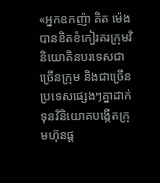«អ្នកឧកញ៉ា គិត ម៉េង បានខិតខំកៀរគរក្រុមវិនិយោគិនបរទេសជាច្រើនក្រុម និងជាច្រើនប្រទេសផ្សេងៗគ្នាដាក់ទុនវិនិយោគបង្កើតក្រុមហ៊ុនផ្ដ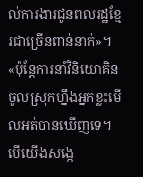ល់ការងារជូនពលរដ្ឋខ្មែរជាច្រើនពាន់នាក់»។ «ប៉ុន្តែការនាំវិនិយោគិនចូលស្រុកហ្នឹងអ្នកខ្លះមើលអត់បានឃើញទេ។ បើយើងសង្កេ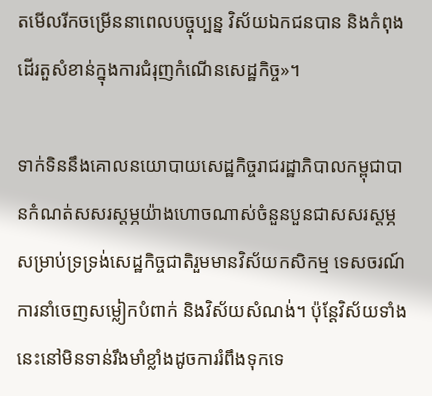តមើលរីកចម្រើននាពេលបច្ចុប្បន្ន វិស័យឯកជនបាន និងកំពុងដើរតួសំខាន់ក្នុងការជំរុញកំណើនសេដ្ឋកិច្ច»។

ទាក់ទិននឹងគោលនយោបាយសេដ្ឋកិច្ចរាជរដ្ឋាភិបាលកម្ពុជាបានកំណត់សសរស្តម្ភយ៉ាងហោចណាស់ចំនួនបួនជាសសរស្តម្ភសម្រាប់ទ្រទ្រង់សេដ្ឋកិច្ចជាតិរួមមានវិស័យកសិកម្ម ទេសចរណ៍ ការនាំចេញសម្លៀកបំពាក់ និងវិស័យសំណង់។ ប៉ុន្ដែវិស័យទាំងនេះនៅមិនទាន់រឹងមាំខ្លាំងដូចការរំពឹងទុកទេ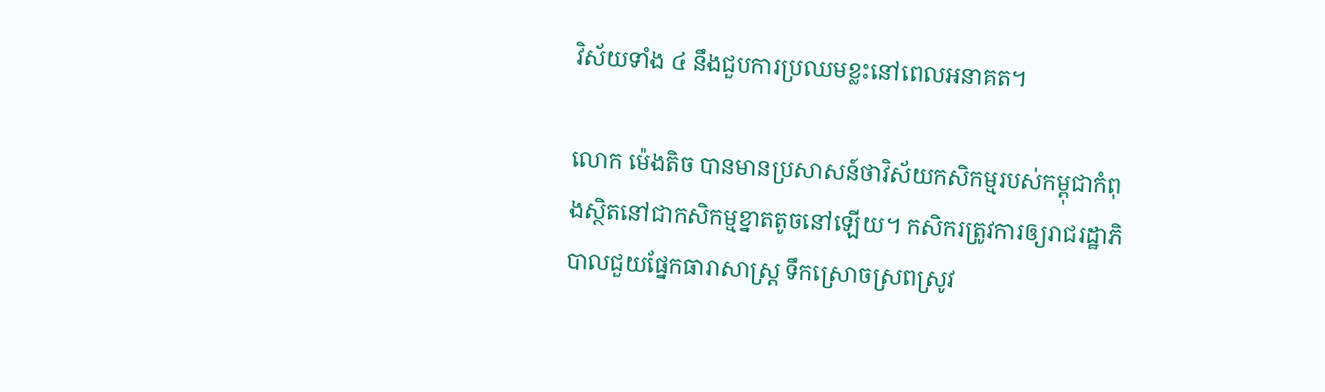វិស័យទាំង ៤ នឹងជួបការប្រឈមខ្លះនៅពេលអនាគត។

លោក ម៉េងតិច បានមានប្រសាសន៍ថាវិស័យកសិកម្មរបស់កម្ពុជាកំពុងស្ថិតនៅជាកសិកម្មខ្នាតតូចនៅឡើយ។ កសិករត្រូវការឲ្យរាជរដ្ឋាភិបាលជួយផ្នែកធារាសាស្ដ្រ ទឹកស្រោចស្រពស្រូវ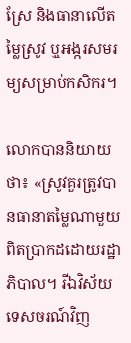ស្រែ និងធានាលើតម្លៃស្រូវ ឬុអង្ករសមរម្យសម្រាប់កសិករ។

លោកបាននិយាយថា៖ «ស្រូវគួរត្រូវបានធានាតម្លៃណាមួយពិតប្រាកដដោយរដ្ឋាភិបាល។ រីឯវិស័យទេសចរណ៍វិញ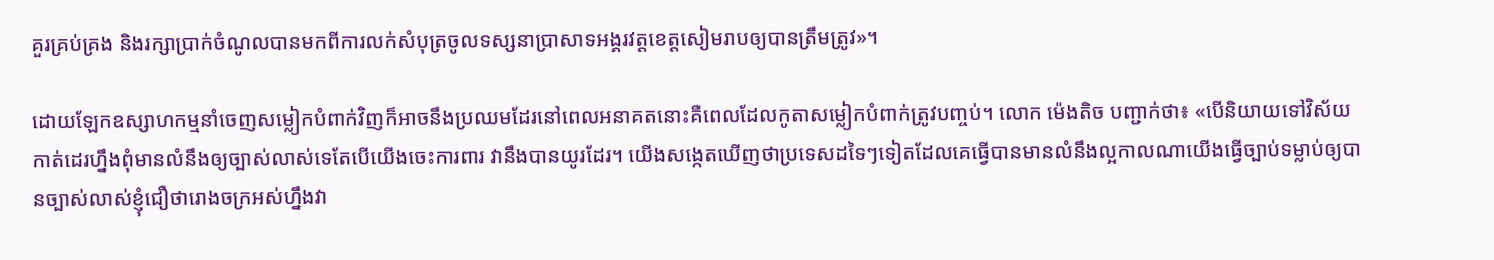គួរគ្រប់គ្រង និងរក្សាប្រាក់ចំណូលបានមកពីការលក់សំបុត្រចូលទស្សនាប្រាសាទអង្គរវត្តខេត្តសៀមរាបឲ្យបានត្រឹមត្រូវ»។

ដោយឡែកឧស្សាហកម្មនាំចេញសម្លៀកបំពាក់វិញក៏អាចនឹងប្រឈមដែរនៅពេលអនាគតនោះគឺពេលដែលកូតាសម្លៀកបំពាក់ត្រូវបញ្ចប់។ លោក ម៉េងតិច បញ្ជាក់ថា៖ «បើនិយាយទៅវិស័យកាត់ដេរហ្នឹងពុំមានលំនឹងឲ្យច្បាស់លាស់ទេតែបើយើងចេះការពារ វានឹងបានយូរដែរ។ យើងសង្កេតឃើញថាប្រទេសដទៃៗទៀតដែលគេធ្វើបានមានលំនឹងល្អកាលណាយើងធ្វើច្បាប់ទម្លាប់ឲ្យបានច្បាស់លាស់ខ្ញុំជឿថារោងចក្រអស់ហ្នឹងវា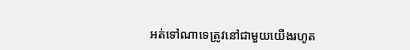អត់ទៅណាទេត្រូវនៅជាមួយយើងរហូត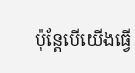ប៉ុន្ដែបើយើងធ្វើ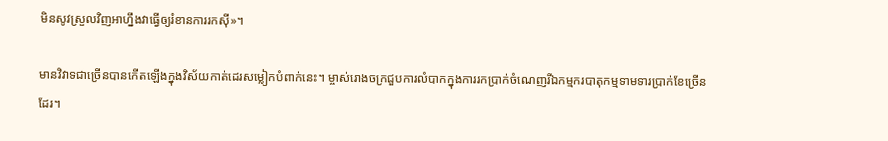មិនសូវស្រួលវិញអាហ្នឹងវាធ្វើឲ្យរំខានការរកស៊ី»។

មានវិវាទជាច្រើនបានកើតឡើងក្នុងវិស័យកាត់ដេរសម្លៀកបំពាក់នេះ។ ម្ចាស់រោងចក្រជួបការលំបាកក្នុងការរកប្រាក់ចំណេញរីឯកម្មករបាតុកម្មទាមទារប្រាក់ខែច្រើនដែរ។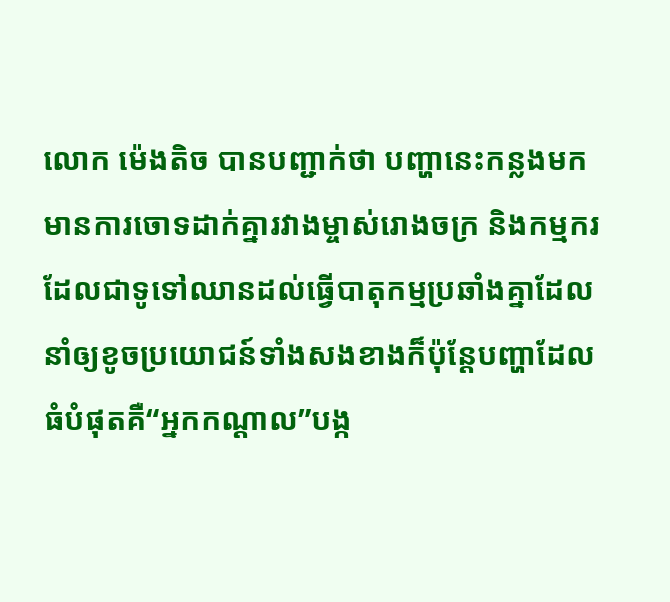លោក ម៉េងតិច បានបញ្ជាក់ថា បញ្ហានេះកន្លងមកមានការចោទដាក់គ្នារវាងម្ចាស់រោងចក្រ និងកម្មករដែលជាទូទៅឈានដល់ធ្វើបាតុកម្មប្រឆាំងគ្នាដែលនាំឲ្យខូចប្រយោជន៍ទាំងសងខាងក៏ប៉ុន្តែបញ្ហាដែលធំបំផុតគឺ“អ្នកកណ្តាល”បង្ក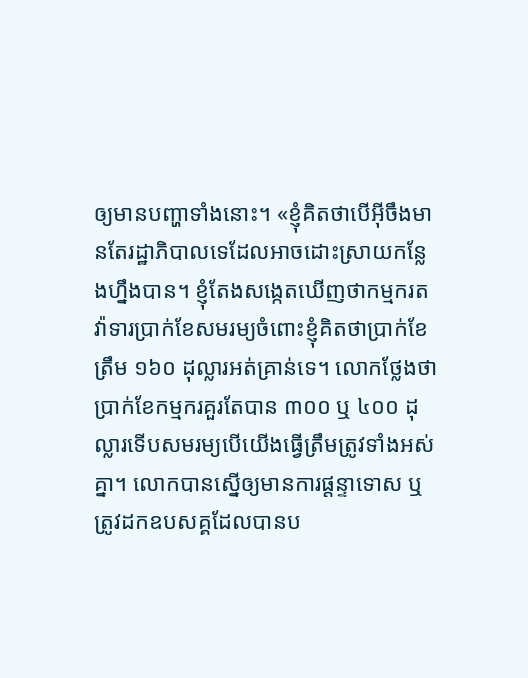ឲ្យមានបញ្ហាទាំងនោះ។ «ខ្ញុំគិតថាបើអ៊ីចឹងមានតែរដ្ឋាភិបាលទេដែលអាចដោះស្រាយកន្លែងហ្នឹងបាន។ ខ្ញុំតែងសង្កេតឃើញថាកម្មករតវ៉ាទារប្រាក់ខែសមរម្យចំពោះខ្ញុំគិតថាប្រាក់ខែត្រឹម ១៦០ ដុល្លារអត់គ្រាន់ទេ។ លោកថ្លែងថាប្រាក់ខែកម្មករគួរតែបាន ៣០០ ឬ ៤០០ ដុល្លារទើបសមរម្យបើយើងធ្វើត្រឹមត្រូវទាំងអស់គ្នា។ លោកបានស្នើឲ្យមានការផ្តន្ទាទោស ឬត្រូវដកឧបសគ្គដែលបានប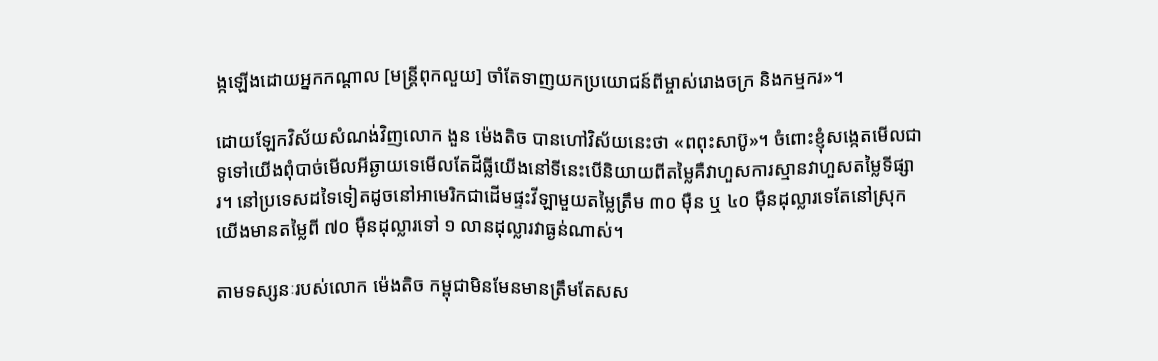ង្កឡើងដោយអ្នកកណ្ដាល [មន្ដ្រីពុកលួយ] ចាំតែទាញយកប្រយោជន៍ពីម្ចាស់រោងចក្រ និងកម្មករ»។

ដោយឡែកវិស័យសំណង់វិញលោក ងួន ម៉េងតិច បានហៅវិស័យនេះថា «ពពុះសាប៊ូ»។ ចំពោះខ្ញុំសង្កេតមើលជាទូទៅយើងពុំបាច់មើលអីឆ្ងាយទេមើលតែដីធ្លីយើងនៅទីនេះបើនិយាយពីតម្លៃគឺវាហួសការស្មានវាហួសតម្លៃទីផ្សារ។ នៅប្រទេសដទៃទៀតដូចនៅអាមេរិកជាដើមផ្ទះវីឡាមួយតម្លៃត្រឹម ៣០ ម៉ឺន ឬ ៤០ ម៉ឺនដុល្លារទេតែនៅស្រុកយើងមានតម្លៃពី ៧០ ម៉ឺនដុល្លារទៅ ១ លានដុល្លារវាធ្ងន់ណាស់។

តាមទស្សនៈរបស់លោក ម៉េងតិច កម្ពុជាមិនមែនមានត្រឹមតែសស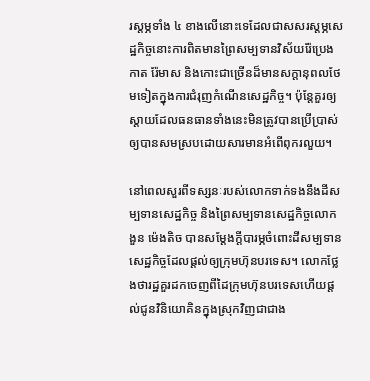រស្ដម្ភទាំង ៤ ខាងលើនោះទេដែលជាសសរស្ដម្ភសេដ្ឋកិច្ចនោះការពិតមានព្រៃសម្បទានវិស័យរ៉ែប្រេងកាត រ៉ែមាស និងកោះជាច្រើនដ៏មានសក្ដានុពលថែមទៀតក្នុងការជំរុញកំណើនសេដ្ឋកិច្ច។ ប៉ុន្ដែគួរឲ្យស្ដាយដែលធនធានទាំងនេះមិនត្រូវបានប្រើប្រាស់ឲ្យបានសមស្របដោយសារមានអំពើពុករលួយ។

នៅពេលសួរពីទស្សនៈរបស់លោកទាក់ទងនឹងដីសម្បទានសេដ្ឋកិច្ច និងព្រៃសម្បទានសេដ្ឋកិច្ចលោក ងួន ម៉េងតិច បានសម្ដែងក្តីបារម្ភចំពោះដីសម្បទានសេដ្ឋកិច្ចដែលផ្តល់ឲ្យក្រុមហ៊ុនបរទេស។ លោកថ្លែងថារដ្ឋគួរដកចេញពីដៃក្រុមហ៊ុនបរទេសហើយផ្ដល់ជូនវិនិយោគិនក្នុងស្រុកវិញជាជាង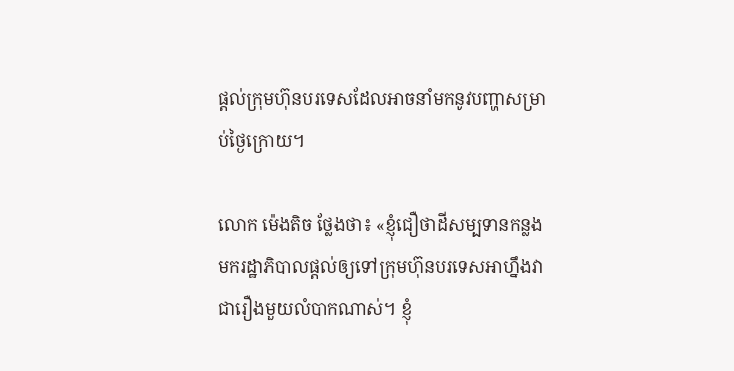ផ្ដល់ក្រុមហ៊ុនបរទេសដែលអាចនាំមកនូវបញ្ហាសម្រាប់ថ្ងៃក្រោយ។

លោក ម៉េងតិច ថ្លែងថា៖ «ខ្ញុំជឿថាដីសម្បទានកន្លងមករដ្ឋាភិបាលផ្ដល់ឲ្យទៅក្រុមហ៊ុនបរទេសអាហ្នឹងវាជារឿងមួយលំបាកណាស់។ ខ្ញុំ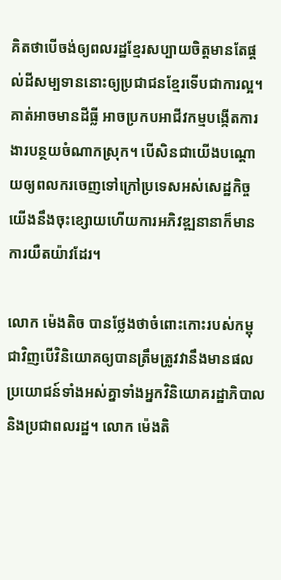គិតថាបើចង់ឲ្យពលរដ្ឋខ្មែរសប្បាយចិត្តមានតែផ្តល់ដីសម្បទាននោះឲ្យប្រជាជនខ្មែរទើបជាការល្អ។ គាត់អាចមានដីធ្លី អាចប្រកបអាជីវកម្មបង្កើតការងារបន្ថយចំណាកស្រុក។ បើសិនជាយើងបណ្តោយឲ្យពលករចេញទៅក្រៅប្រទេសអស់សេដ្ឋកិច្ចយើងនឹងចុះខ្សោយហើយការអភិវឌ្ឍនានាក៏មានការយឺតយ៉ាវដែរ។

លោក ម៉េងតិច បានថ្លែងថាចំពោះកោះរបស់កម្ពុជាវិញបើវិនិយោគឲ្យបានត្រឹមត្រូវវានឹងមានផលប្រយោជន៍ទាំងអស់គ្នាទាំងអ្នកវិនិយោគរដ្ឋាភិបាល និងប្រជាពលរដ្ឋ។ លោក ម៉េងតិ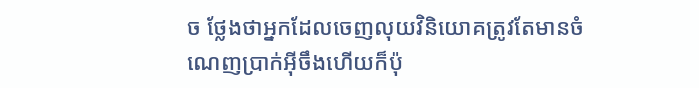ច ថ្លែងថាអ្នកដែលចេញលុយវិនិយោគត្រូវតែមានចំណេញប្រាក់អ៊ីចឹងហើយក៏ប៉ុ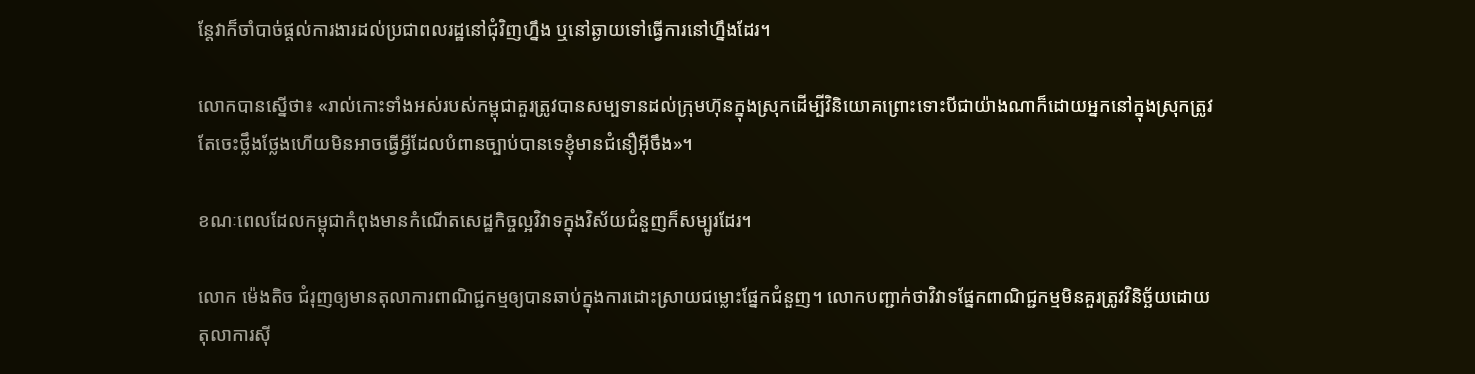ន្តែវាក៏ចាំបាច់ផ្តល់ការងារដល់ប្រជាពលរដ្ឋនៅជុំវិញហ្នឹង ឬនៅឆ្ងាយទៅធ្វើការនៅហ្នឹងដែរ។

លោកបានស្នើថា៖ «រាល់កោះទាំងអស់របស់កម្ពុជាគួរត្រូវបានសម្បទានដល់ក្រុមហ៊ុនក្នុងស្រុកដើម្បីវិនិយោគព្រោះទោះបីជាយ៉ាងណាក៏ដោយអ្នកនៅក្នុងស្រុកត្រូវតែចេះថ្លឹងថ្លែងហើយមិនអាចធ្វើអ្វីដែលបំពានច្បាប់បានទេខ្ញុំមានជំនឿអ៊ីចឹង»។

ខណៈពេលដែលកម្ពុជាកំពុងមានកំណើតសេដ្ឋកិច្ចល្អវិវាទក្នុងវិស័យជំនួញក៏សម្បូរដែរ។

លោក ម៉េងតិច ជំរុញឲ្យមានតុលាការពាណិជ្ជកម្មឲ្យបានឆាប់ក្នុងការដោះស្រាយជម្លោះផ្នែកជំនួញ។ លោកបញ្ជាក់ថាវិវាទផ្នែកពាណិជ្ជកម្មមិនគួរត្រូវវិនិច្ឆ័យដោយតុលាការស៊ី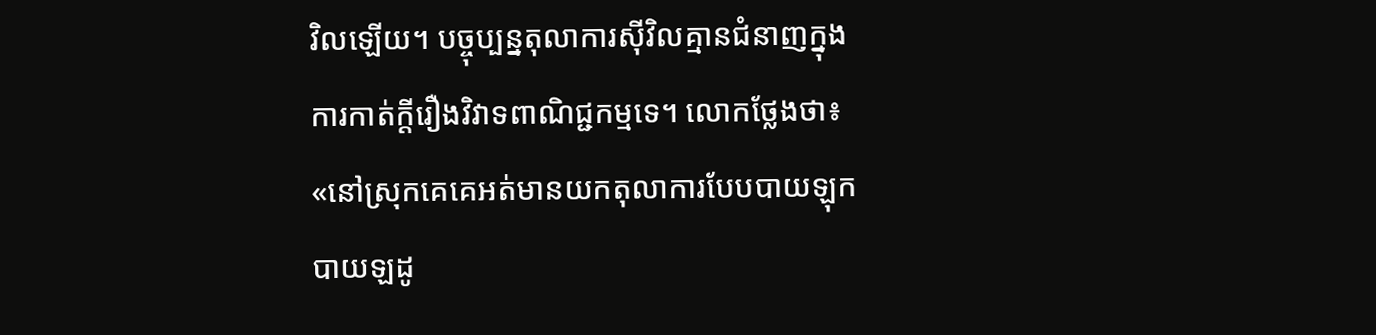វិលឡើយ។ បច្ចុប្បន្នតុលាការស៊ីវិលគ្មានជំនាញក្នុងការកាត់ក្ដីរឿងវិវាទពាណិជ្ជកម្មទេ។ លោកថ្លែងថា៖ «នៅស្រុកគេគេអត់មានយកតុលាការបែបបាយឡុកបាយឡដូ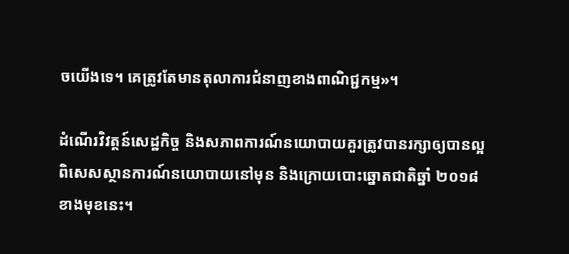ចយើងទេ។ គេត្រូវតែមានតុលាការជំនាញខាងពាណិជ្ជកម្ម»។

ដំណើរវិវត្តន៍សេដ្ឋកិច្ច និងសភាពការណ៍នយោបាយគួរត្រូវបានរក្សាឲ្យបានល្អពិសេសស្ថានការណ៍នយោបាយនៅមុន និងក្រោយបោះឆ្នោតជាតិឆ្នាំ ២០១៨ ខាងមុខនេះ។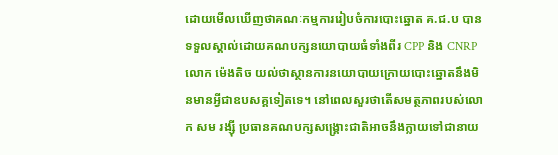ដោយមើលឃើញថាគណៈកម្មការរៀបចំការបោះឆ្នោត គ.ជ.ប បានទទួលស្គាល់ដោយគណបក្សនយោបាយធំទាំងពីរ CPP និង CNRP លោក ម៉េងតិច យល់ថាស្ថានការនយោបាយក្រោយបោះឆ្នោតនឹងមិនមានអ្វីជាឧបសគ្គទៀតទេ។ នៅពេលសួរថាតើសមត្ថភាពរបស់លោក សម រង្ស៊ី ប្រធានគណបក្សសង្គ្រោះជាតិអាចនឹងក្លាយទៅជានាយ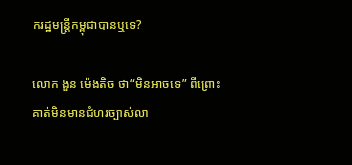ករដ្ឋមន្ត្រីកម្ពុជាបានឬទេ?

លោក ងួន ម៉េងតិច ថា“មិនអាចទេ” ពីព្រោះគាត់មិនមានជំហរច្បាស់លា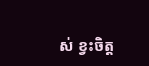ស់ ខ្វះចិត្ត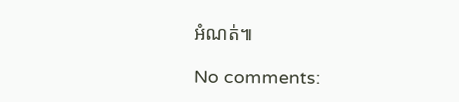អំណត់៕

No comments: